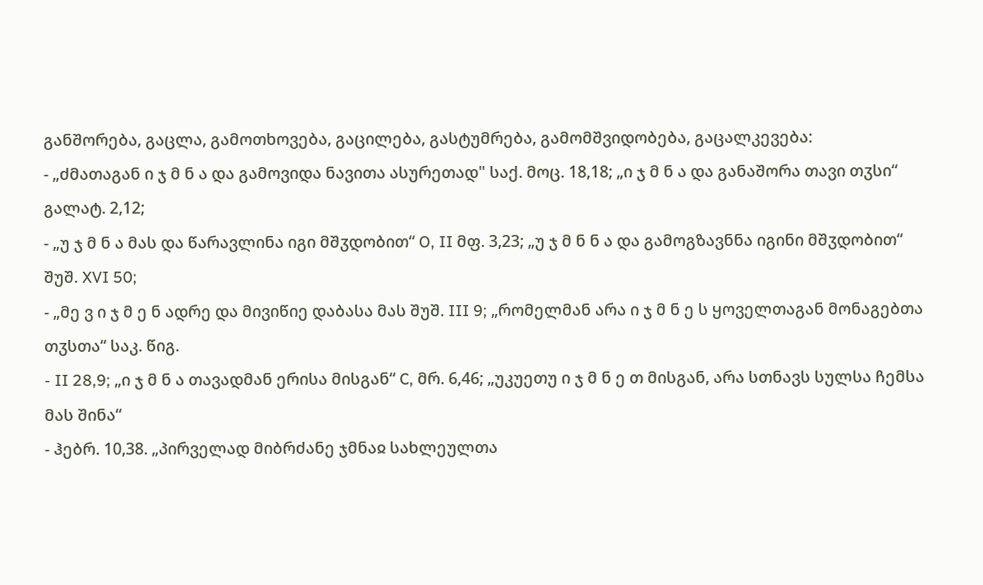განშორება, გაცლა, გამოთხოვება, გაცილება, გასტუმრება, გამომშვიდობება, გაცალკევება:
- „ძმათაგან ი ჯ მ ნ ა და გამოვიდა ნავითა ასურეთად" საქ. მოც. 18,18; „ი ჯ მ ნ ა და განაშორა თავი თჳსი“ გალატ. 2,12;
- „უ ჯ მ ნ ა მას და წარავლინა იგი მშჳდობით“ O, II მფ. 3,23; „უ ჯ მ ნ ნ ა და გამოგზავნნა იგინი მშჳდობით“ შუშ. XVI 50;
- „მე ვ ი ჯ მ ე ნ ადრე და მივიწიე დაბასა მას შუშ. III 9; „რომელმან არა ი ჯ მ ნ ე ს ყოველთაგან მონაგებთა თჳსთა“ საკ. წიგ.
- II 28,9; „ი ჯ მ ნ ა თავადმან ერისა მისგან“ C, მრ. 6,46; „უკუეთუ ი ჯ მ ნ ე თ მისგან, არა სთნავს სულსა ჩემსა მას შინა“
- ჰებრ. 10,38. „პირველად მიბრძანე ჯმნაჲ სახლეულთა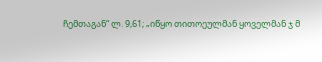ჩემთაგან“ ლ. 9,61; „იწყო თითოეულმან ყოველმან ჯ მ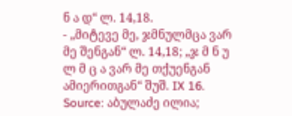ნ ა დ“ ლ. 14,18.
- „მიტევე მე, ჯმნულმცა ვარ მე შენგან“ ლ. 14,18; „ჯ მ ნ უ ლ მ ც ა ვარ მე თქუენგან ამიერითგან“ შუშ. IX 16.
Source: აბულაძე ილია;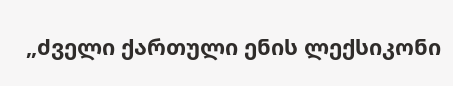„ძველი ქართული ენის ლექსიკონი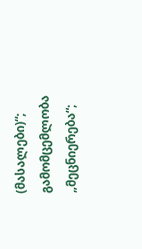(მასალები)“; გამომცემლობა „მეცნიერება“;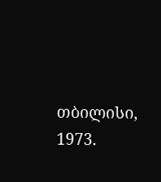თბილისი, 1973.